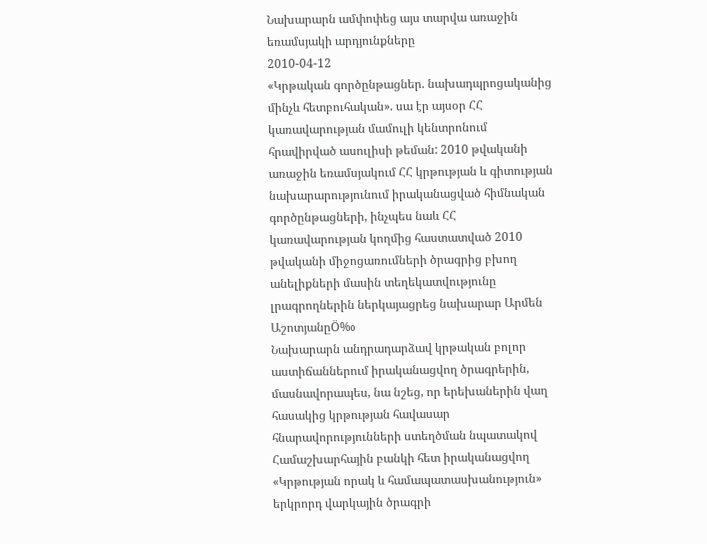Նախարարն ամփոփեց այս տարվա առաջին եռամսյակի արդյունքները
2010-04-12
«Կրթական գործընթացներ. նախադպրոցականից մինչև հետբուհական». սա էր այսօր ՀՀ կառավարության մամուլի կենտրոնում հրավիրված ասուլիսի թեման: 2010 թվականի առաջին եռամսյակում ՀՀ կրթության և գիտության նախարարությունում իրականացված հիմնական գործընթացների, ինչպես նաև ՀՀ կառավարության կողմից հաստատված 2010 թվականի միջոցառումների ծրագրից բխող անելիքների մասին տեղեկատվությունը լրագրողներին ներկայացրեց նախարար Արմեն ԱշոտյանըÖ‰
Նախարարն անդրադարձավ կրթական բոլոր աստիճաններում իրականացվող ծրագրերին, մասնավորապես, նա նշեց, որ երեխաներին վաղ հասակից կրթության հավասար հնարավորությունների ստեղծման նպատակով Համաշխարհային բանկի հետ իրականացվող «Կրթության որակ և համապատասխանություն» երկրորդ վարկային ծրագրի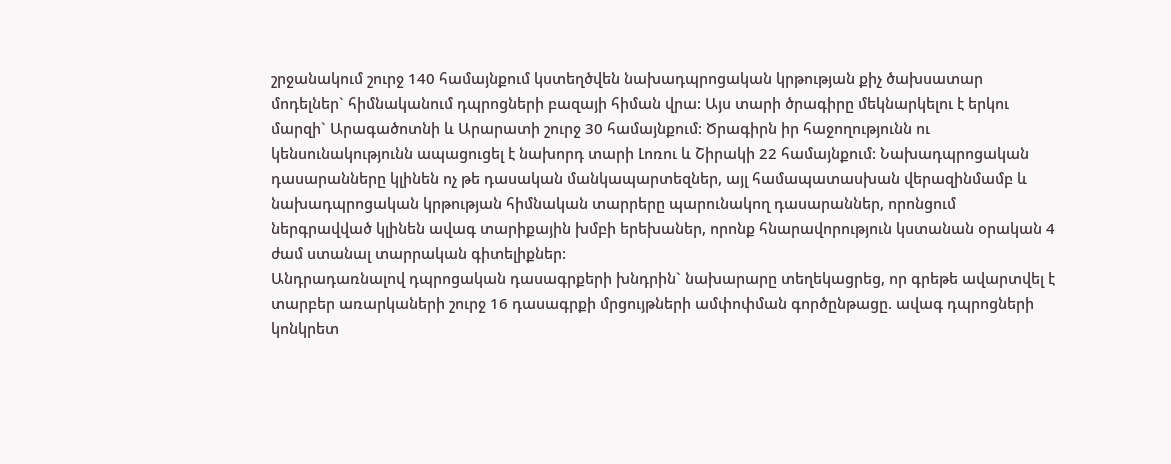շրջանակում շուրջ 140 համայնքում կստեղծվեն նախադպրոցական կրթության քիչ ծախսատար մոդելներ` հիմնականում դպրոցների բազայի հիման վրա: Այս տարի ծրագիրը մեկնարկելու է երկու մարզի` Արագածոտնի և Արարատի շուրջ 30 համայնքում: Ծրագիրն իր հաջողությունն ու կենսունակությունն ապացուցել է նախորդ տարի Լոռու և Շիրակի 22 համայնքում: Նախադպրոցական դասարանները կլինեն ոչ թե դասական մանկապարտեզներ, այլ համապատասխան վերազինմամբ և նախադպրոցական կրթության հիմնական տարրերը պարունակող դասարաններ, որոնցում ներգրավված կլինեն ավագ տարիքային խմբի երեխաներ, որոնք հնարավորություն կստանան օրական 4 ժամ ստանալ տարրական գիտելիքներ:
Անդրադառնալով դպրոցական դասագրքերի խնդրին` նախարարը տեղեկացրեց, որ գրեթե ավարտվել է տարբեր առարկաների շուրջ 16 դասագրքի մրցույթների ամփոփման գործընթացը. ավագ դպրոցների կոնկրետ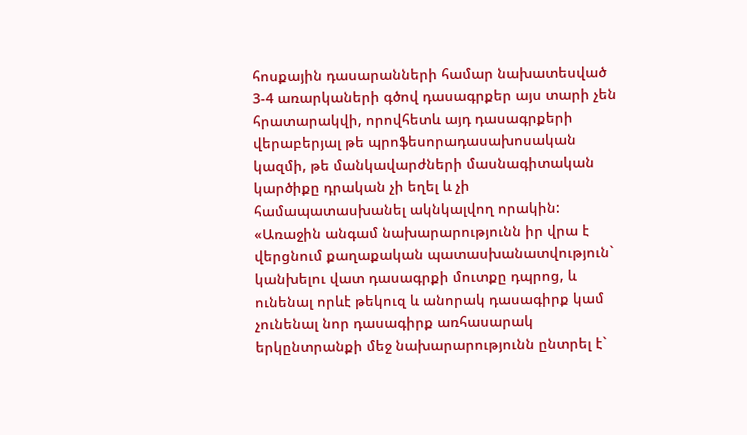հոսքային դասարանների համար նախատեսված 3-4 առարկաների գծով դասագրքեր այս տարի չեն հրատարակվի, որովհետև այդ դասագրքերի վերաբերյալ թե պրոֆեսորադասախոսական կազմի, թե մանկավարժների մասնագիտական կարծիքը դրական չի եղել և չի համապատասխանել ակնկալվող որակին: «Առաջին անգամ նախարարությունն իր վրա է վերցնում քաղաքական պատասխանատվություն` կանխելու վատ դասագրքի մուտքը դպրոց, և ունենալ որևէ թեկուզ և անորակ դասագիրք կամ չունենալ նոր դասագիրք առհասարակ երկընտրանքի մեջ նախարարությունն ընտրել է`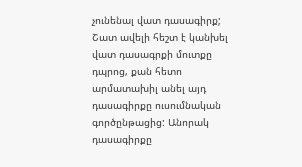չունենալ վատ դասագիրք; Շատ ավելի հեշտ է կանխել վատ դասագրքի մուտքը դպրոց, քան հետո արմատախիլ անել այդ դասագիրքը ուսումնական գործընթացից: Անորակ դասագիրքը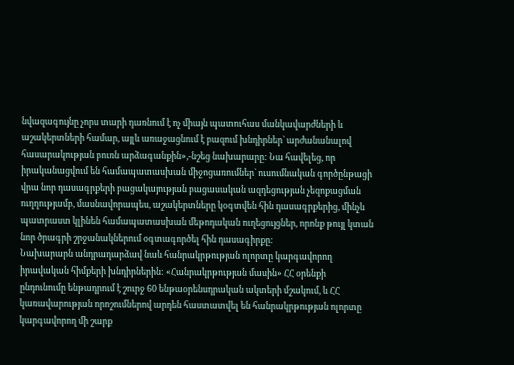նվազագույնը չորս տարի դառնում է ոչ միայն պատուհաս մանկավարժների և աշակերտների համար, այլև առաջացնում է բազում խնդիրներ` արժանանալով հասարակության բուռն արձագանքին»,-նշեց նախարարը: Նա հավելեց, որ իրականացվում են համապատասխան միջոցառումներ` ուսումնական գործընթացի վրա նոր դասագրքերի բացակայության բացասական ազդեցության չեզոքացման ուղղությամբ, մասնավորապես, աշակերտները կօգտվեն հին դասագրքերից, մինչև պատրաստ կլինեն համապատասխան մեթոդական ուղեցույցներ, որոնք թույլ կտան նոր ծրագրի շրջանակներում օգտագործել հին դասագիրքը:
Նախարարն անդրադարձավ նաև հանրակրթության ոլորտը կարգավորող իրավական հիմքերի խնդիրներին: «Հանրակրթության մասին» ՀՀ օրենքի ընդունումը ենթադրում է շուրջ 60 ենթաօրենսդրական ակտերի մշակում, և ՀՀ կառավարության որոշումներով արդեն հաստատվել են հանրակրթության ոլորտը կարգավորող մի շարք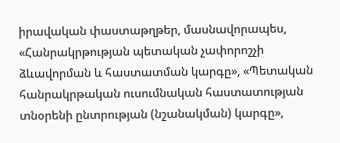իրավական փաստաթղթեր, մասնավորապես, «Հանրակրթության պետական չափորոշչի ձևավորման և հաստատման կարգը», «Պետական հանրակրթական ուսումնական հաստատության տնօրենի ընտրության (նշանակման) կարգը»,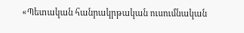«Պետական հանրակրթական ուսումնական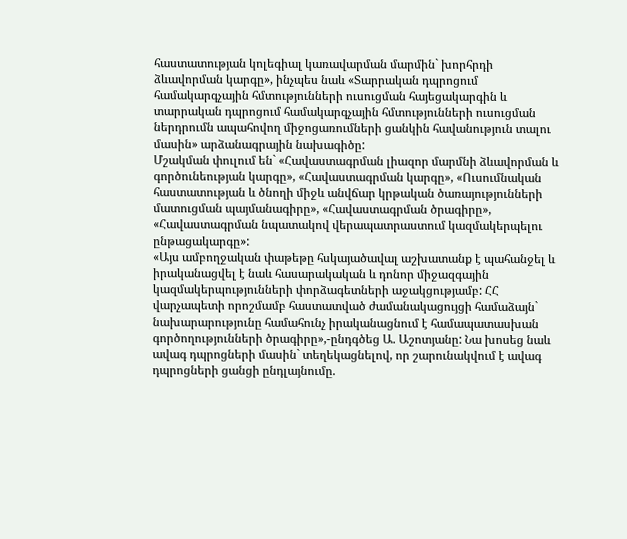հաստատության կոլեգիալ կառավարման մարմին` խորհրդի ձևավորման կարգը», ինչպես նաև «Տարրական դպրոցում համակարգչային հմտությունների ուսուցման հայեցակարգին և տարրական դպրոցում համակարգչային հմտությունների ուսուցման ներդրումն ապահովող միջոցառումների ցանկին հավանություն տալու մասին» արձանագրային նախագիծը:
Մշակման փուլում են` «Հավաստագրման լիազոր մարմնի ձևավորման և գործունեության կարգը», «Հավաստագրման կարգը», «Ուսումնական հաստատության և ծնողի միջև անվճար կրթական ծառայությունների մատուցման պայմանագիրը», «Հավաստագրման ծրագիրը», «Հավաստագրման նպատակով վերապատրաստում կազմակերպելու ընթացակարգը»:
«Այս ամբողջական փաթեթը հսկայածավալ աշխատանք է պահանջել և իրականացվել է նաև հասարակական և դոնոր միջազգային կազմակերպությունների փորձագետների աջակցությամբ: ՀՀ վարչապետի որոշմամբ հաստատված ժամանակացույցի համաձայն` նախարարությունը համահունչ իրականացնում է համապատասխան գործողությունների ծրագիրը»,-ընդգծեց Ա. Աշոտյանը: Նա խոսեց նաև ավագ դպրոցների մասին` տեղեկացնելով, որ շարունակվում է ավագ դպրոցների ցանցի ընդլայնումը.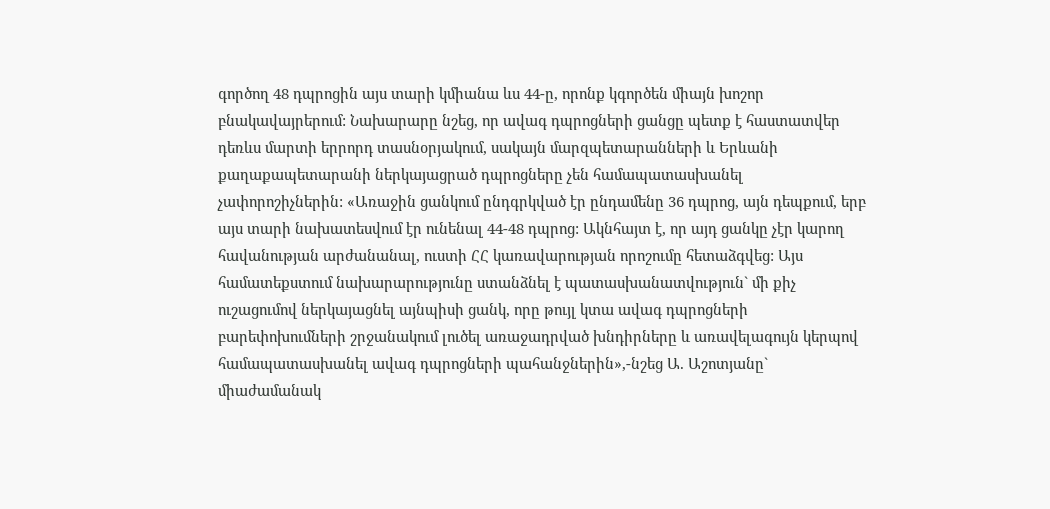գործող 48 դպրոցին այս տարի կմիանա ևս 44-ը, որոնք կգործեն միայն խոշոր բնակավայրերում: Նախարարը նշեց, որ ավագ դպրոցների ցանցը պետք է հաստատվեր դեռևս մարտի երրորդ տասնօրյակում, սակայն մարզպետարանների և Երևանի քաղաքապետարանի ներկայացրած դպրոցները չեն համապատասխանել չափորոշիչներին: «Առաջին ցանկում ընդգրկված էր ընդամենը 36 դպրոց, այն դեպքում, երբ այս տարի նախատեսվում էր ունենալ 44-48 դպրոց: Ակնհայտ է, որ այդ ցանկը չէր կարող հավանության արժանանալ, ուստի ՀՀ կառավարության որոշումը հետաձգվեց: Այս համատեքստում նախարարությունը ստանձնել է պատասխանատվություն` մի քիչ ուշացումով ներկայացնել այնպիսի ցանկ, որը թույլ կտա ավագ դպրոցների բարեփոխումների շրջանակում լուծել առաջադրված խնդիրները և առավելագույն կերպով համապատասխանել ավագ դպրոցների պահանջներին»,-նշեց Ա. Աշոտյանը` միաժամանակ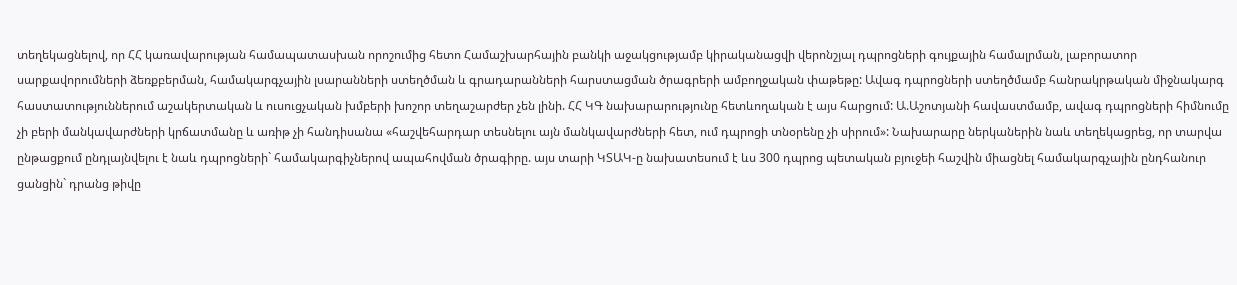տեղեկացնելով, որ ՀՀ կառավարության համապատասխան որոշումից հետո Համաշխարհային բանկի աջակցությամբ կիրականացվի վերոնշյալ դպրոցների գույքային համալրման, լաբորատոր սարքավորումների ձեռքբերման, համակարգչային լսարանների ստեղծման և գրադարանների հարստացման ծրագրերի ամբողջական փաթեթը: Ավագ դպրոցների ստեղծմամբ հանրակրթական միջնակարգ հաստատություններում աշակերտական և ուսուցչական խմբերի խոշոր տեղաշարժեր չեն լինի. ՀՀ ԿԳ նախարարությունը հետևողական է այս հարցում: Ա.Աշոտյանի հավաստմամբ, ավագ դպրոցների հիմնումը չի բերի մանկավարժների կրճատմանը և առիթ չի հանդիսանա «հաշվեհարդար տեսնելու այն մանկավարժների հետ, ում դպրոցի տնօրենը չի սիրում»: Նախարարը ներկաներին նաև տեղեկացրեց, որ տարվա ընթացքում ընդլայնվելու է նաև դպրոցների` համակարգիչներով ապահովման ծրագիրը. այս տարի ԿՏԱԿ-ը նախատեսում է ևս 300 դպրոց պետական բյուջեի հաշվին միացնել համակարգչային ընդհանուր ցանցին` դրանց թիվը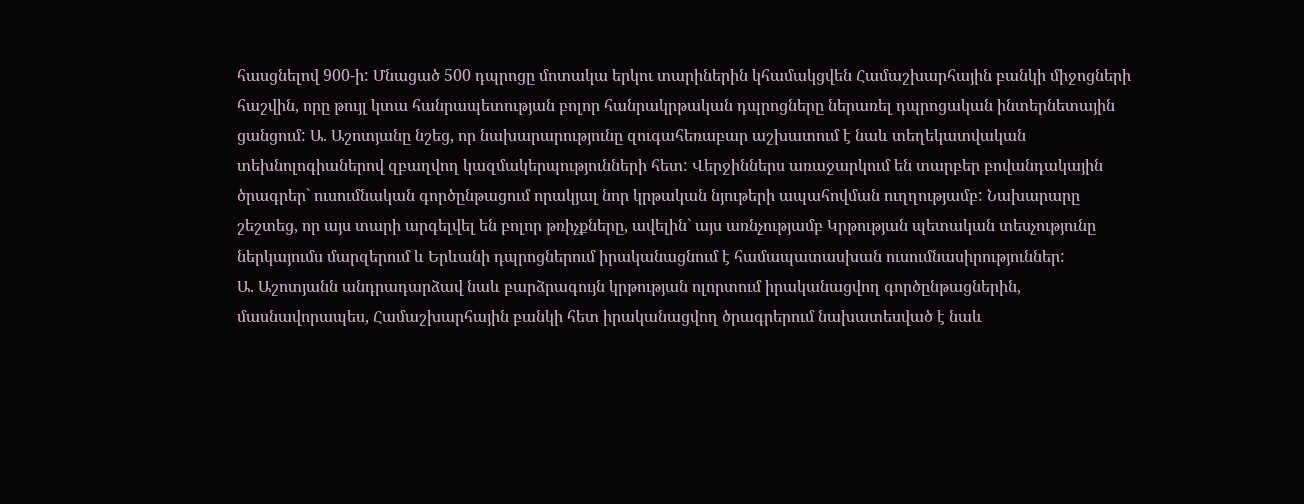հասցնելով 900-ի: Մնացած 500 դպրոցը մոտակա երկու տարիներին կհամակցվեն Համաշխարհային բանկի միջոցների հաշվին, որը թույլ կտա հանրապետության բոլոր հանրակրթական դպրոցները ներառել դպրոցական ինտերնետային ցանցում: Ա. Աշոտյանը նշեց, որ նախարարությունը զուգահեռաբար աշխատում է նաև տեղեկատվական տեխնոլոգիաներով զբաղվող կազմակերպությունների հետ: Վերջիններս առաջարկում են տարբեր բովանդակային ծրագրեր` ուսումնական գործընթացում որակյալ նոր կրթական նյութերի ապահովման ուղղությամբ: Նախարարը շեշտեց, որ այս տարի արգելվել են բոլոր թռիչքները, ավելին` այս առնչությամբ Կրթության պետական տեսչությունը ներկայումս մարզերում և Երևանի դպրոցներում իրականացնում է համապատասխան ուսումնասիրություններ:
Ա. Աշոտյանն անդրադարձավ նաև բարձրագույն կրթության ոլորտում իրականացվող գործընթացներին, մասնավորապես, Համաշխարհային բանկի հետ իրականացվող ծրագրերում նախատեսված է նաև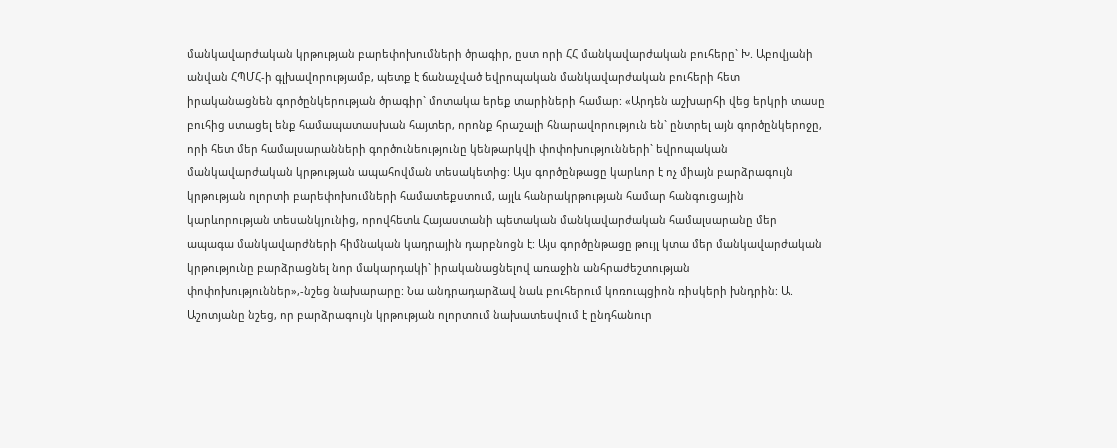մանկավարժական կրթության բարեփոխումների ծրագիր, ըստ որի ՀՀ մանկավարժական բուհերը` Խ. Աբովյանի անվան ՀՊՄՀ-ի գլխավորությամբ, պետք է ճանաչված եվրոպական մանկավարժական բուհերի հետ իրականացնեն գործընկերության ծրագիր` մոտակա երեք տարիների համար: «Արդեն աշխարհի վեց երկրի տասը բուհից ստացել ենք համապատասխան հայտեր, որոնք հրաշալի հնարավորություն են` ընտրել այն գործընկերոջը, որի հետ մեր համալսարանների գործունեությունը կենթարկվի փոփոխությունների` եվրոպական մանկավարժական կրթության ապահովման տեսակետից: Այս գործընթացը կարևոր է ոչ միայն բարձրագույն կրթության ոլորտի բարեփոխումների համատեքստում, այլև հանրակրթության համար հանգուցային կարևորության տեսանկյունից, որովհետև Հայաստանի պետական մանկավարժական համալսարանը մեր ապագա մանկավարժների հիմնական կադրային դարբնոցն է: Այս գործընթացը թույլ կտա մեր մանկավարժական կրթությունը բարձրացնել նոր մակարդակի` իրականացնելով առաջին անհրաժեշտության փոփոխություններ»,-նշեց նախարարը: Նա անդրադարձավ նաև բուհերում կոռուպցիոն ռիսկերի խնդրին: Ա. Աշոտյանը նշեց, որ բարձրագույն կրթության ոլորտում նախատեսվում է ընդհանուր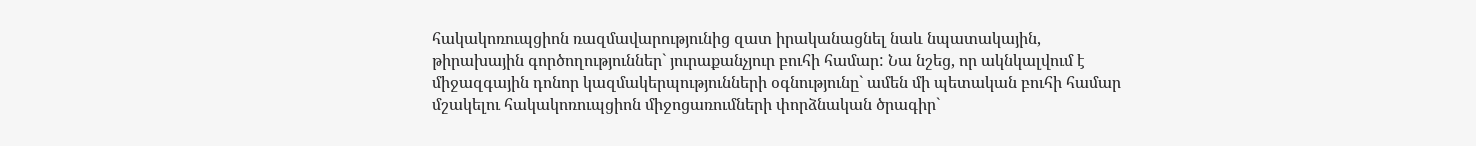հակակոռուպցիոն ռազմավարությունից զատ իրականացնել նաև նպատակային, թիրախային գործողություններ` յուրաքանչյուր բուհի համար: Նա նշեց, որ ակնկալվում է միջազգային դոնոր կազմակերպությունների օգնությունը` ամեն մի պետական բուհի համար մշակելու հակակոռուպցիոն միջոցառումների փորձնական ծրագիր`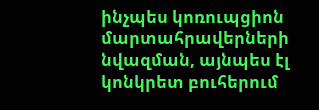ինչպես կոռուպցիոն մարտահրավերների նվազման, այնպես էլ կոնկրետ բուհերում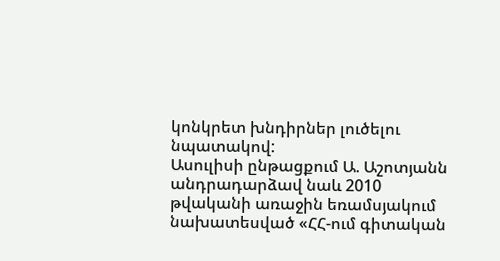կոնկրետ խնդիրներ լուծելու նպատակով:
Ասուլիսի ընթացքում Ա. Աշոտյանն անդրադարձավ նաև 2010 թվականի առաջին եռամսյակում նախատեսված «ՀՀ-ում գիտական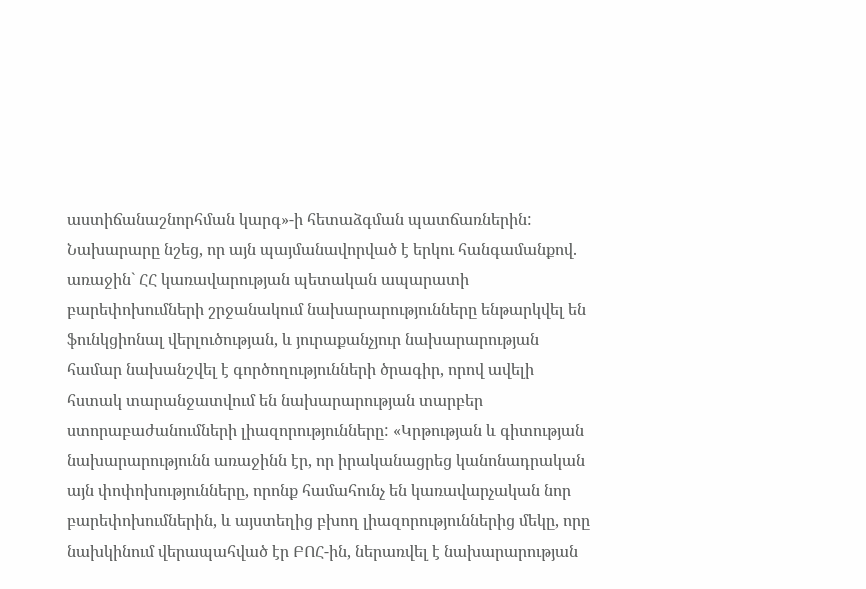աստիճանաշնորհման կարգ»-ի հետաձգման պատճառներին: Նախարարը նշեց, որ այն պայմանավորված է երկու հանգամանքով. առաջին` ՀՀ կառավարության պետական ապարատի բարեփոխումների շրջանակում նախարարությունները ենթարկվել են ֆունկցիոնալ վերլուծության, և յուրաքանչյուր նախարարության համար նախանշվել է գործողությունների ծրագիր, որով ավելի հստակ տարանջատվում են նախարարության տարբեր ստորաբաժանումների լիազորությունները: «Կրթության և գիտության նախարարությունն առաջինն էր, որ իրականացրեց կանոնադրական այն փոփոխությունները, որոնք համահունչ են կառավարչական նոր բարեփոխումներին, և այստեղից բխող լիազորություններից մեկը, որը նախկինում վերապահված էր ԲՈՀ-ին, ներառվել է նախարարության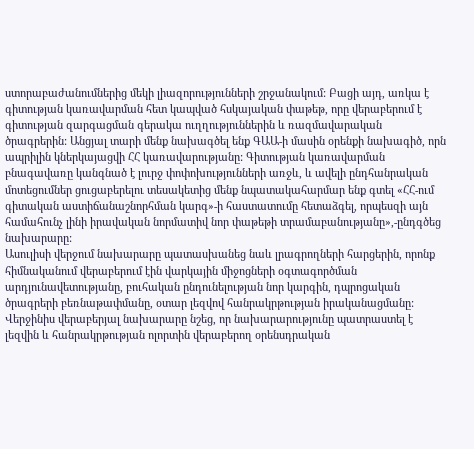ստորաբաժանումներից մեկի լիազորությունների շրջանակում: Բացի այդ, առկա է գիտության կառավարման հետ կապված հսկայական փաթեթ, որը վերաբերում է գիտության զարգացման գերակա ուղղություններին և ռազմավարական ծրագրերին: Անցյալ տարի մենք նախագծել ենք ԳԱԱ-ի մասին օրենքի նախագիծ, որն ապրիլին կներկայացվի ՀՀ կառավարությանը: Գիտության կառավարման բնագավառը կանգնած է լուրջ փոփոխությունների առջև, և ավելի ընդհանրական մոտեցումներ ցուցաբերելու տեսակետից մենք նպատակահարմար ենք գտել «ՀՀ-ում գիտական աստիճանաշնորհման կարգ»-ի հաստատումը հետաձգել, որպեսզի այն համահունչ լինի իրավական նորմատիվ նոր փաթեթի տրամաբանությանը»,-ընդգծեց նախարարը:
Ասուլիսի վերջում նախարարը պատասխանեց նաև լրագրողների հարցերին, որոնք հիմնականում վերաբերում էին վարկային միջոցների օգտագործման արդյունավետությանը, բուհական ընդունելության նոր կարգին, դպրոցական ծրագրերի բեռնաթափմանը, օտար լեզվով հանրակրթության իրականացմանը: Վերջինիս վերաբերյալ նախարարը նշեց, որ նախարարությունը պատրաստել է լեզվին և հանրակրթության ոլորտին վերաբերող օրենսդրական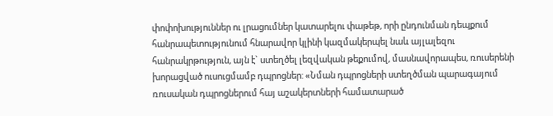փոփոխություններ ու լրացումներ կատարելու փաթեթ, որի ընդունման դեպքում հանրապետությունում հնարավոր կլինի կազմակերպել նաև այլալեզու հանրակրթություն, այն է` ստեղծել լեզվական թեքումով, մասնավորապես, ռուսերենի խորացված ուսուցմամբ դպրոցներ: «Նման դպրոցների ստեղծման պարագայում ռուսական դպրոցներում հայ աշակերտների համատարած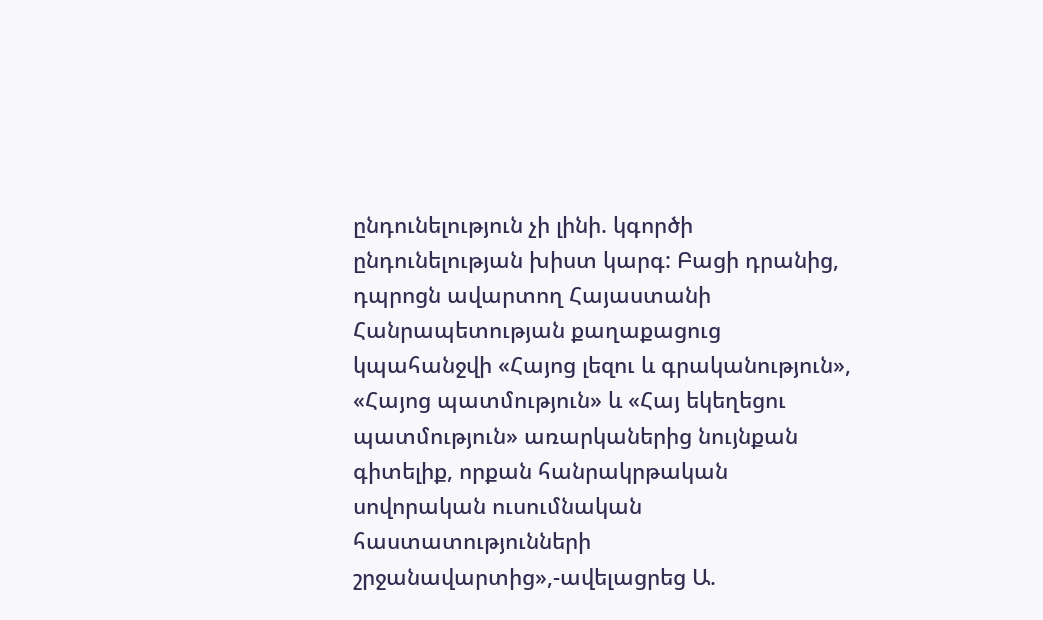ընդունելություն չի լինի. կգործի ընդունելության խիստ կարգ: Բացի դրանից, դպրոցն ավարտող Հայաստանի Հանրապետության քաղաքացուց կպահանջվի «Հայոց լեզու և գրականություն», «Հայոց պատմություն» և «Հայ եկեղեցու պատմություն» առարկաներից նույնքան գիտելիք, որքան հանրակրթական սովորական ուսումնական հաստատությունների շրջանավարտից»,-ավելացրեց Ա.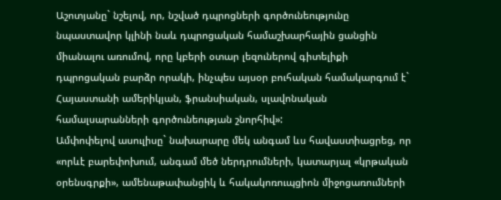Աշոտյանը` նշելով, որ, նշված դպրոցների գործունեությունը նպաստավոր կլինի նաև դպրոցական համաշխարհային ցանցին միանալու առումով, որը կբերի օտար լեզուներով գիտելիքի դպրոցական բարձր որակի, ինչպես այսօր բուհական համակարգում է` Հայաստանի ամերիկյան, ֆրանսիական, սլավոնական համալսարանների գործունեության շնորհիվ»:
Ամփոփելով ասուլիսը` նախարարը մեկ անգամ ևս հավաստիացրեց, որ «որևէ բարեփոխում, անգամ մեծ ներդրումների, կատարյալ «կրթական օրենսգրքի», ամենաթափանցիկ և հակակոռուպցիոն միջոցառումների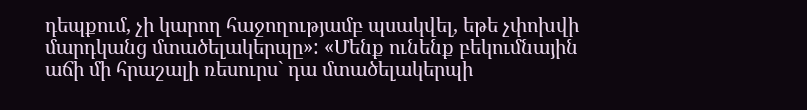դեպքում, չի կարող հաջողությամբ պսակվել, եթե չփոխվի մարդկանց մտածելակերպը»: «Մենք ունենք բեկումնային աճի մի հրաշալի ռեսուրս` դա մտածելակերպի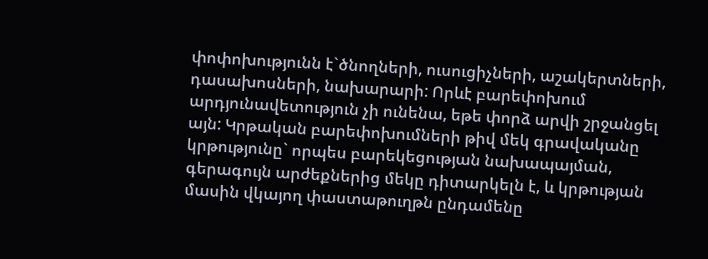փոփոխությունն է`ծնողների, ուսուցիչների, աշակերտների, դասախոսների, նախարարի: Որևէ բարեփոխում արդյունավետություն չի ունենա, եթե փորձ արվի շրջանցել այն: Կրթական բարեփոխումների թիվ մեկ գրավականը կրթությունը` որպես բարեկեցության նախապայման, գերագույն արժեքներից մեկը դիտարկելն է, և կրթության մասին վկայող փաստաթուղթն ընդամենը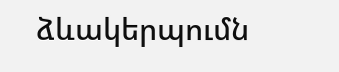ձևակերպումն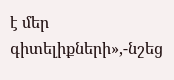է մեր գիտելիքների»,-նշեց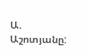Ա. Աշոտյանը: